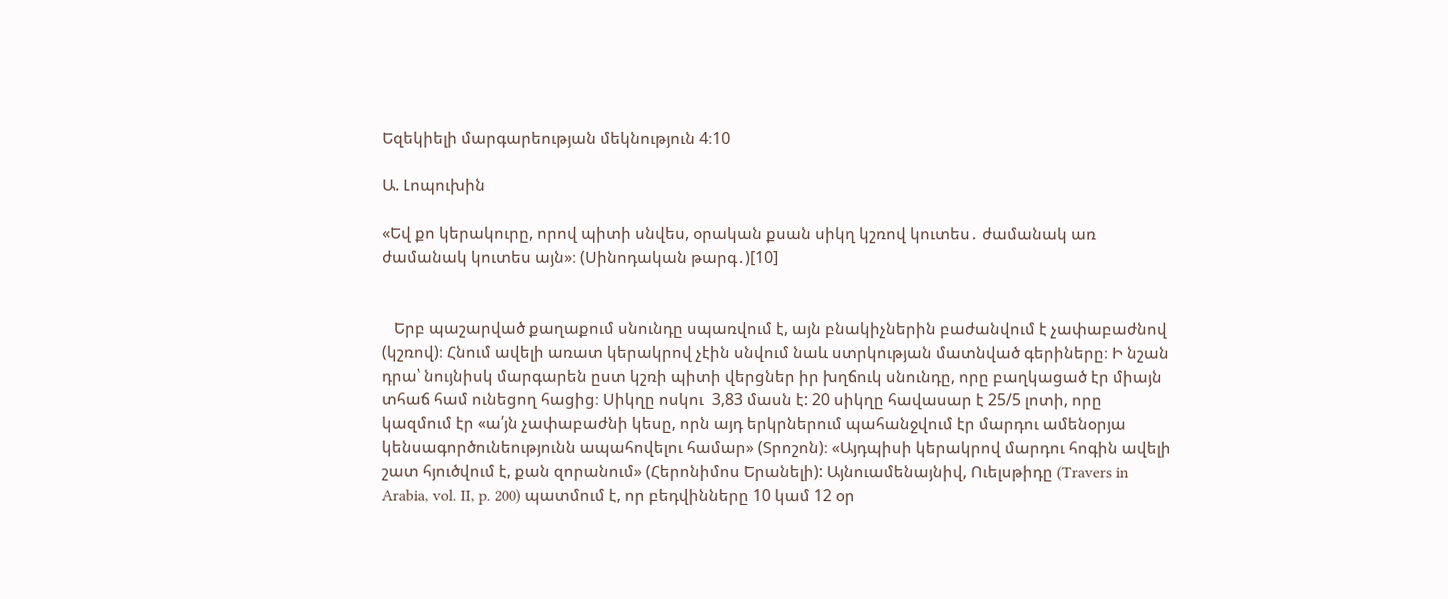Եզեկիելի մարգարեության մեկնություն 4։10

Ա. Լոպուխին

«Եվ քո կերակուրը, որով պիտի սնվես, օրական քսան սիկղ կշռով կուտես․ ժամանակ առ ժամանակ կուտես այն»։ (Սինոդական թարգ․)[10]


   Երբ պաշարված քաղաքում սնունդը սպառվում է, այն բնակիչներին բաժանվում է չափաբաժնով (կշռով)։ Հնում ավելի առատ կերակրով չէին սնվում նաև ստրկության մատնված գերիները։ Ի նշան դրա՝ նույնիսկ մարգարեն ըստ կշռի պիտի վերցներ իր խղճուկ սնունդը, որը բաղկացած էր միայն տհաճ համ ունեցող հացից։ Սիկղը ոսկու  3,83 մասն է: 20 սիկղը հավասար է 25/5 լոտի, որը կազմում էր «ա՛յն չափաբաժնի կեսը, որն այդ երկրներում պահանջվում էր մարդու ամենօրյա կենսագործունեությունն ապահովելու համար» (Տրոշոն)։ «Այդպիսի կերակրով մարդու հոգին ավելի շատ հյուծվում է, քան զորանում» (Հերոնիմոս Երանելի): Այնուամենայնիվ, Ուելսթիդը (Travers in Arabia, vol. II, p. 200) պատմում է, որ բեդվինները 10 կամ 12 օր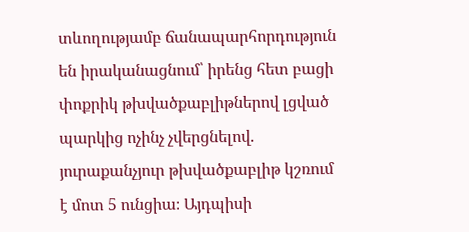տևողությամբ ճանապարհորդություն են իրականացնում՝ իրենց հետ բացի փոքրիկ թխվածքաբլիթներով լցված պարկից ոչինչ չվերցնելով. յուրաքանչյուր թխվածքաբլիթ կշռում է մոտ 5 ունցիա։ Այդպիսի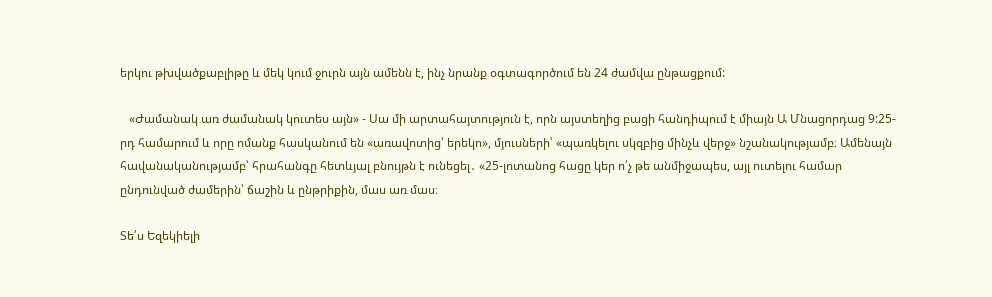երկու թխվածքաբլիթը և մեկ կում ջուրն այն ամենն է, ինչ նրանք օգտագործում են 24 ժամվա ընթացքում:

   «Ժամանակ առ ժամանակ կուտես այն» - Սա մի արտահայտություն է, որն այստեղից բացի հանդիպում է միայն Ա Մնացորդաց 9:25-րդ համարում և որը ոմանք հասկանում են «առավոտից՝ երեկո», մյուսների՝ «պառկելու սկզբից մինչև վերջ» նշանակությամբ։ Ամենայն հավանականությամբ՝ հրահանգը հետևյալ բնույթն է ունեցել․ «25-լոտանոց հացը կեր ո՛չ թե անմիջապես, այլ ուտելու համար ընդունված ժամերին՝ ճաշին և ընթրիքին, մաս առ մաս։

Տե՛ս Եզեկիելի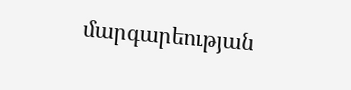մարգարեության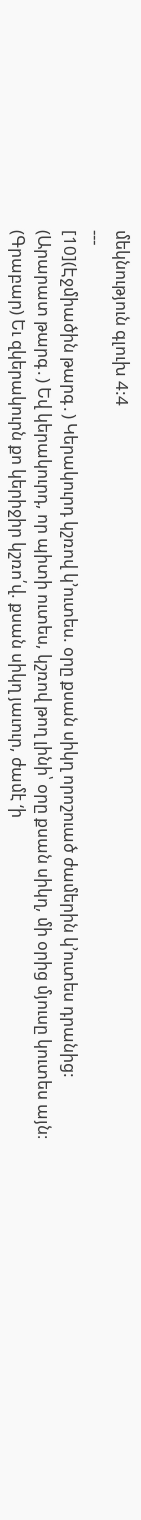մեկնություն գլուխ 4:4
---
[10](Էջմիածին թարգ․) Կերակուրդ կշռով կ՚ուտես. օրը քսան սիկղ որոշուած ժամերին կ՚ուտես դրանից:
(Արարատ թարգ․) Եվ կերակուրդ, որ պիտի ուտես, կշռով թող լինի՝ օրը քսան սիկղ, մի օրից մյուսը կուտես այն։
(Գրաբար) Եւ զկերակուրն քո կերիջիր կշռո՛վ. քսան սիկղ յաւուր, ժամէ ‘ի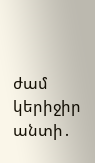ժամ կերիջիր անտի․